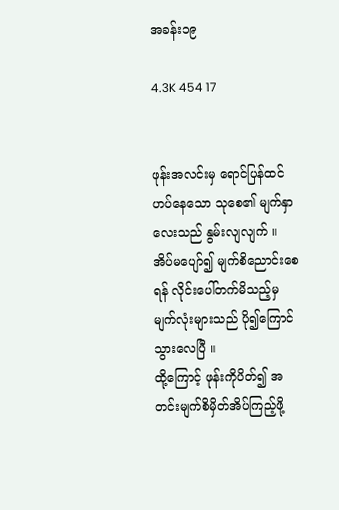အခန်း၁၉

4.3K 454 17


ဖုန်းအလင်းမှ ရောင်ပြန်ထင်ဟပ်နေသော သုစေ၏ မျက်နှာလေးသည် နွမ်းလျလျက် ။ အိပ်မပျော်၍ မျက်စိညောင်းစေရန် လိုင်းပေါ်တက်မိသည့်မှ မျက်လုံးများသည် ပို၍ကြောင်သွားလေပြီ ။
ထို့ကြောင့် ဖုန်းကိုပိတ်၍ အတင်းမျက်စိမှိတ်အိပ်ကြည့်ဖို့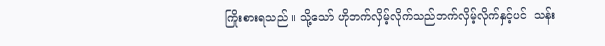ကြိုးစားရသည် ။ သို့သော် ဟိုဘက်လှိမ့်လိုက်သည်ဘက်လှိမ့်လိုက်နှင့်ပင်  သန်း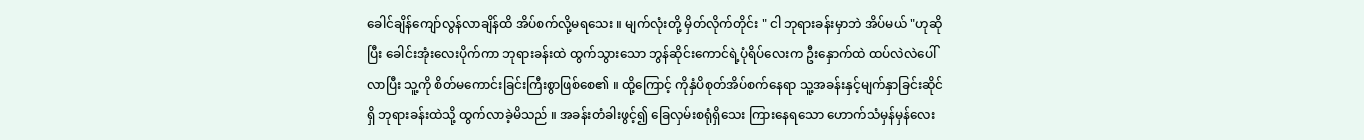ခေါင်ချိန်ကျော်လွန်လာချိန်ထိ အိပ်စက်လို့မရသေး ။ မျက်လုံးတို့ မှိတ်လိုက်တိုင်း " ငါ ဘုရားခန်းမှာဘဲ အိပ်မယ် "ဟုဆိုပြီး ခေါင်းအုံးလေးပိုက်ကာ ဘုရားခန်းထဲ ထွက်သွားသော ဘွန်ဆိုင်းကောင်ရဲ့ပုံရိပ်လေးက ဦးနှောက်ထဲ ထပ်လဲလဲပေါ်လာပြီး သူ့ကို စိတ်မကောင်းခြင်းကြီးစွာဖြစ်စေ၏ ။ ထို့ကြောင့် ကိုနှံပိစုတ်အိပ်စက်နေရာ သူ့အခန်းနှင့်မျက်နှာခြင်းဆိုင်ရှိ ဘုရားခန်းထဲသို့ ထွက်လာခဲ့မိသည် ။ အခန်းတံခါးဖွင့်၍ ခြေလှမ်းစရုံရှိသေး ကြားနေရသော ဟောက်သံမှန်မှန်လေး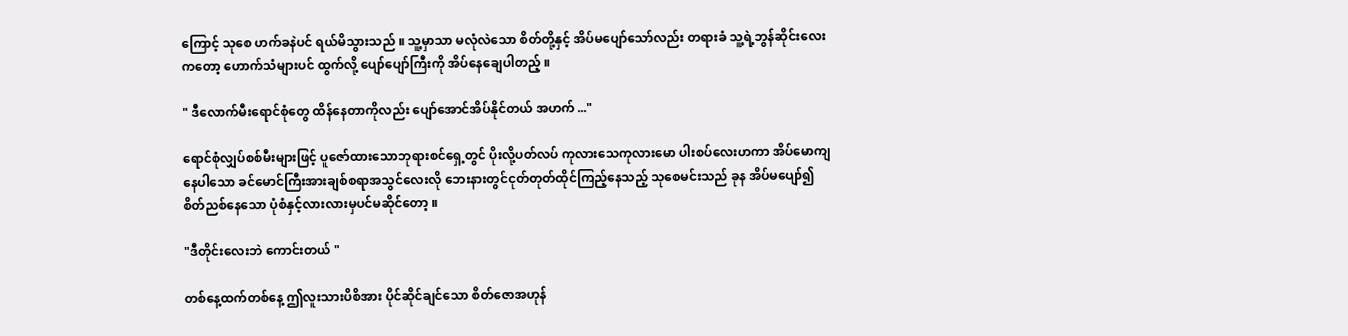ကြောင့် သုစေ ဟက်ခနဲပင် ရယ်မိသွားသည် ။ သူ့မှာသာ မလုံလဲသော စိတ်တို့နှင့် အိပ်မပျော်သော်လည်း တရားခံ သူ့ရဲ့ဘွန်ဆိုင်းလေးကတော့ ဟောက်သံများပင် ထွက်လို့ ပျော်ပျော်ကြီးကို အိပ်နေချေပါတည့် ။

" ဒီလောက်မီးရောင်စုံတွေ ထိန်နေတာကိုလည်း ပျော်အောင်အိပ်နိုင်တယ် အဟက် ..."

ရောင်စုံလျှပ်စစ်မီးများဖြင့် ပူဇော်ထားသောဘုရားစင်ရှေ့တွင် ပိုးလို့ပတ်လပ် ကုလားသေကုလားမော ပါးစပ်လေးဟကာ အိပ်မောကျနေပါသော ခင်မောင်ကြီးအားချစ်စရာအသွင်လေးလို ဘေးနားတွင်ငုတ်တုတ်ထိုင်ကြည့်နေသည့် သုစေမင်းသည် ခုန အိပ်မပျော်၍ စိတ်ညစ်နေသော ပုံစံနှင့်လားလားမှပင်မဆိုင်တော့ ။

"ဒီတိုင်းလေးဘဲ ကောင်းတယ် "

တစ်နေ့ထက်တစ်နေ့ ဤလူးသားပိစိအား ပိုင်ဆိုင်ချင်သော စိတ်ဇောအဟုန်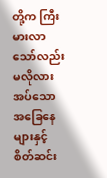တို့က ကြီးမားလာသော်လည်း မလိုလားအပ်သော အခြေနေများနှင့် စိတ်ဆင်း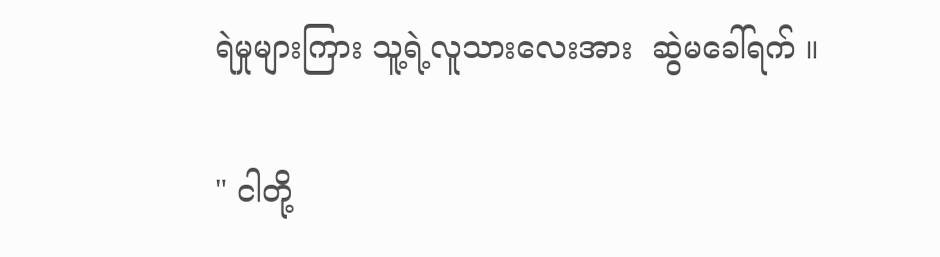ရဲမှုများကြား သူ့ရဲ့လူသားလေးအား  ဆွဲမခေါ်ရက် ။

" ငါတို့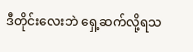ဒီတိုင်းလေးဘဲ ရှေ့ဆက်လို့ရသ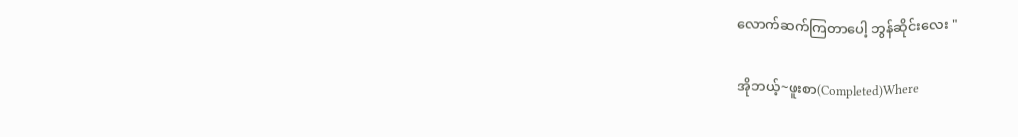လောက်ဆက်ကြတာပေါ့ ဘွန်ဆိုင်းလေး "

အိုဘယ့်~ဖူးစာ(Completed)Where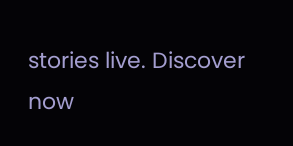stories live. Discover now